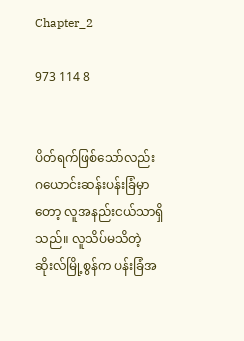Chapter_2

973 114 8


ပိတ်ရက်ဖြစ်သော်လည်း ဂယောင်းဆန်းပန်းခြံမှာတော့ လူအနည်းငယ်သာရှိသည်။ ‌လူသိပ်မသိတဲ့ ဆိုးလ်မြို့စွန်က ပန်းခြံအ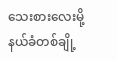သေးစားလေးမို့ နယ်ခံတစ်ချို့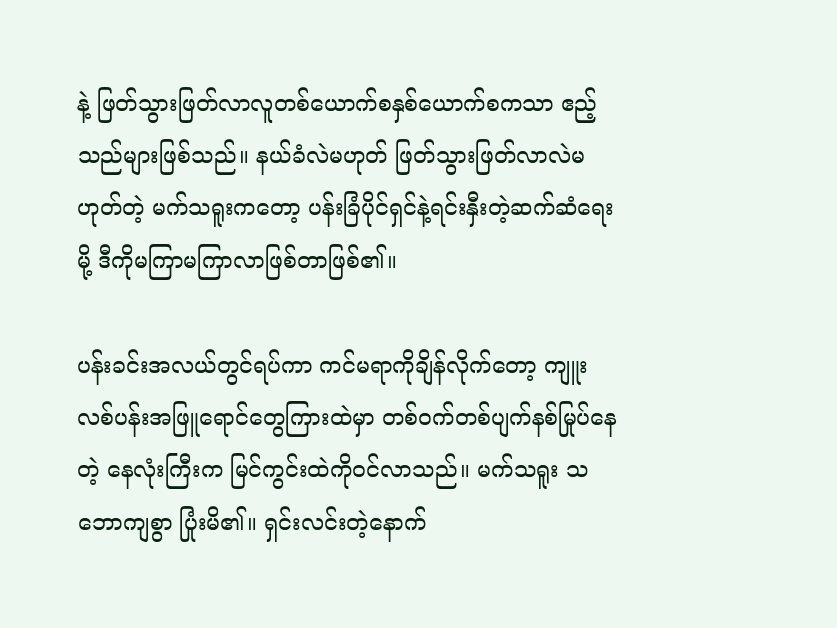နဲ့ ဖြတ်သွားဖြတ်လာလူတစ်ယောက်စနှစ်ယောက်စကသာ ဧည့်သည်များဖြစ်သည်။ နယ်ခံလဲမဟုတ် ဖြတ်သွားဖြတ်လာလဲမဟုတ်တဲ့ မက်သရူးကတော့ ပန်းခြံပိုင်ရှင်နဲ့ရင်းနှီးတဲ့ဆက်ဆံရေးမို့ ဒီကိုမကြာမကြာလာဖြစ်တာဖြစ်၏။

ပန်းခင်းအလယ်တွင်ရပ်ကာ ကင်မရာကိုချိန်လိုက်တော့ ကျူးလစ်ပန်းအဖြူရောင်တွေကြားထဲမှာ တစ်ဝက်တစ်ပျက်နစ်မြုပ်နေတဲ့ နေလုံးကြီးက မြင်ကွင်းထဲကိုဝင်လာသည်။ မက်သရူး သဘောကျစွာ ပြုံးမိ၏။ ရှင်းလင်းတဲ့နောက်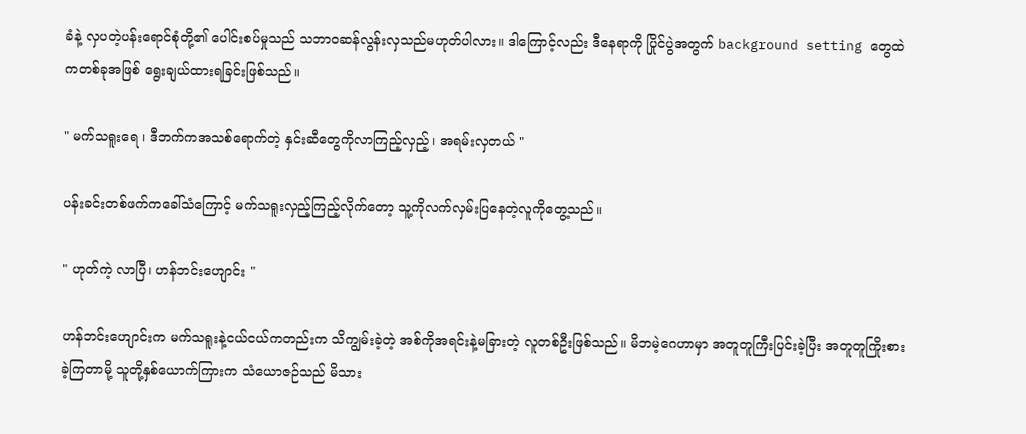ခံနဲ့ လှပတဲ့ပန်းရောင်စုံတို့၏ ပေါင်းစပ်မှုသည် သဘာဝဆန်လွန်းလှသည်မဟုတ်ပါလား။ ဒါကြောင့်လည်း ဒီနေရာကို ပြိုင်ပွဲအတွက် background setting တွေထဲကတစ်ခုအဖြစ် ရွေးချယ်ထားရခြင်းဖြစ်သည်။

" မက်သရူးရေ ၊ ‌ဒီဘက်ကအသစ်ရောက်တဲ့ နှင်းဆီတွေကိုလာကြည့်လှည့်၊ အရမ်းလှတယ် "

ပန်းခင်းတစ်ဖက်ကခေါ်သံကြောင့် မက်သရူးလှည့်ကြည့်လိုက်တော့ သူ့ကိုလက်လှမ်းပြနေတဲ့လူကိုတွေ့သည်။

" ဟုတ်ကဲ့ လာပြီ၊ ဟန်ဘင်းဟျောင်း "

ဟန်ဘင်းဟျောင်းက မက်သရူးနဲ့ငယ်ငယ်ကတည်းက သိကျွမ်းခဲ့တဲ့ အစ်ကိုအရင်းနဲ့မခြားတဲ့ လူတစ်ဦးဖြစ်သည်။ မိဘမဲ့ဂေဟာမှာ အတူတူကြီးပြင်းခဲ့ပြီး အတူတူကြိုးစားခဲ့ကြတာမို့ သူတို့နှစ်ယောက်ကြားက သံယောဇဉ်သည် မိသား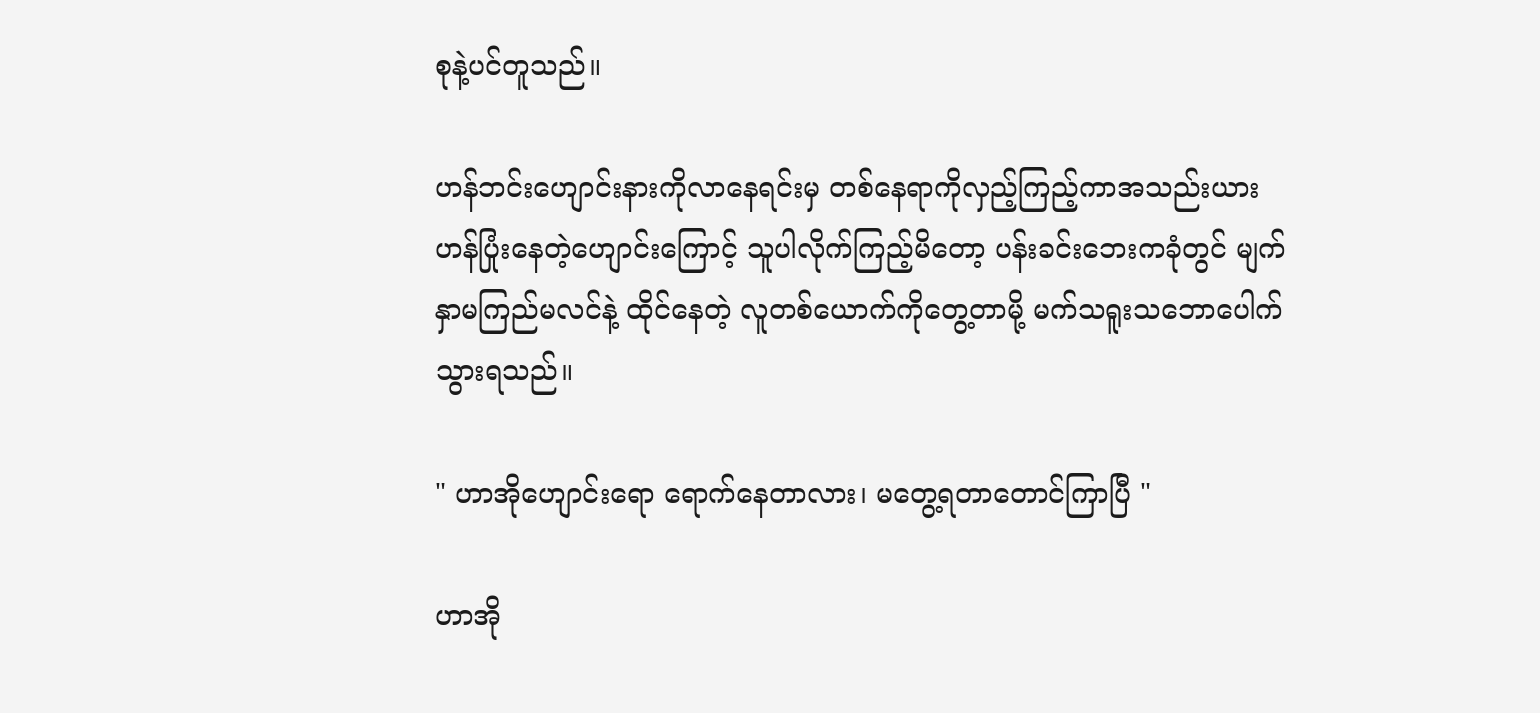စုနဲ့ပင်တူသည်။

ဟန်ဘင်းဟျောင်းနားကိုလာနေရင်းမှ တစ်နေရာကိုလှည့်ကြည့်ကာအသည်းယားဟန်ပြုံးနေတဲ့ဟျောင်းကြောင့် သူပါလိုက်ကြည့်မိတော့ ပန်းခင်းဘေးကခုံတွင် မျက်နှာမကြည်မလင်နဲ့ ထိုင်နေတဲ့ လူတစ်ယောက်ကိုတွေ့တာမို့ မက်သရူးသဘောပေါက်သွားရသည်။

" ဟာအိုဟျောင်းရော ရောက်နေတာလား၊ မတွေ့ရတာတောင်ကြာပြီ "

ဟာအို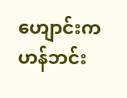ဟျောင်းက ဟန်ဘင်း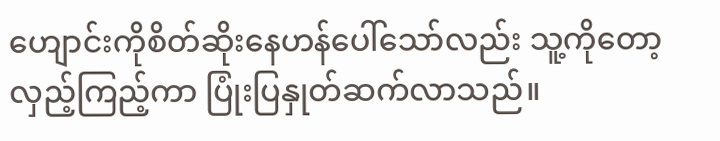ဟျောင်းကိုစိတ်ဆိုးနေဟန်ပေါ်သော်လည်း သူ့ကိုတော့လှည့်ကြည့်ကာ ပြုံးပြနှုတ်ဆက်လာသည်။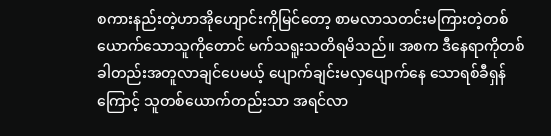စကားနည်းတဲ့ဟာအိုဟျောင်းကိုမြင်တော့ စာမလာသတင်းမကြားတဲ့တစ်ယောက်သောသူကိုတောင် မက်သရူးသတိရမိသည်။ အစက ဒီနေရာကိုတစ်ခါတည်းအတူလာချင်ပေမယ့် ပျောက်ချင်းမလှပျောက်နေ‌ သောရစ်ခီရှန်ကြောင့် သူတစ်ယောက်တည်းသာ အရင်လာ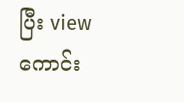ပြီး view ကောင်း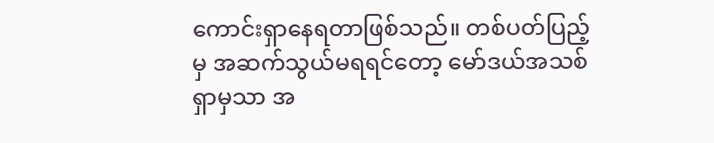ကောင်းရှာနေရတာဖြစ်သည်။ တစ်ပတ်ပြည့်မှ အဆက်သွယ်မရရင်တော့ မော်ဒယ်အသစ်ရှာမှသာ အ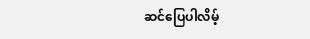ဆင်‌ပြေပါလိမ့်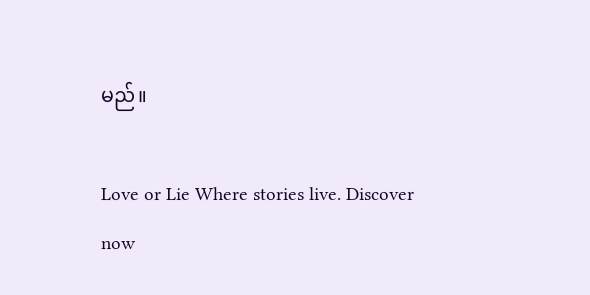မည်။

Love or Lie Where stories live. Discover now